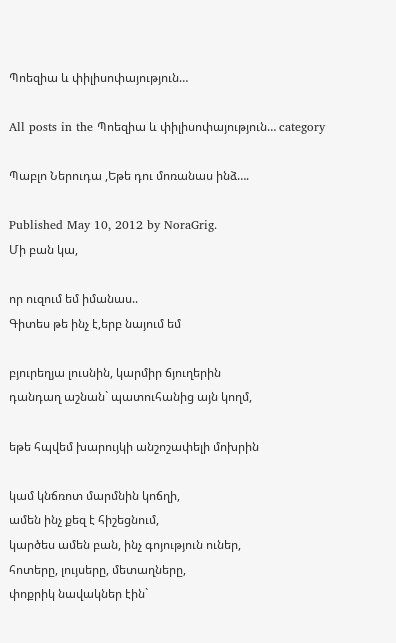Պոեզիա և փիլիսոփայություն…

All posts in the Պոեզիա և փիլիսոփայություն… category

Պաբլո Ներուդա ,Եթե դու մոռանաս ինձ….

Published May 10, 2012 by NoraGrig.
Մի բան կա,

որ ուզում եմ իմանաս..
Գիտես թե ինչ է,երբ նայում եմ

բյուրեղյա լուսնին, կարմիր ճյուղերին
դանդաղ աշնան` պատուհանից այն կողմ,

եթե հպվեմ խարույկի անշոշափելի մոխրին

կամ կնճռոտ մարմնին կոճղի,
ամեն ինչ քեզ է հիշեցնում,
կարծես ամեն բան, ինչ գոյություն ուներ,
հոտերը, լույսերը, մետաղները,
փոքրիկ նավակներ էին`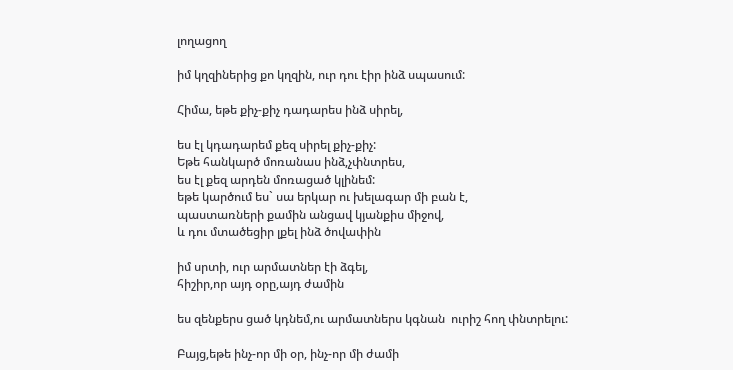լողացող

իմ կղզիներից քո կղզին, ուր դու էիր ինձ սպասում:

Հիմա, եթե քիչ-քիչ դադարես ինձ սիրել,

ես էլ կդադարեմ քեզ սիրել քիչ-քիչ:
Եթե հանկարծ մոռանաս ինձ,չփնտրես,
ես էլ քեզ արդեն մոռացած կլինեմ:
եթե կարծում ես` սա երկար ու խելագար մի բան է,
պաստառների քամին անցավ կյանքիս միջով,
և դու մտածեցիր լքել ինձ ծովափին

իմ սրտի, ուր արմատներ էի ձգել,
հիշիր,որ այդ օրը,այդ ժամին

ես զենքերս ցած կդնեմ,ու արմատներս կգնան  ուրիշ հող փնտրելու:

Բայց,եթե ինչ-որ մի օր, ինչ-որ մի ժամի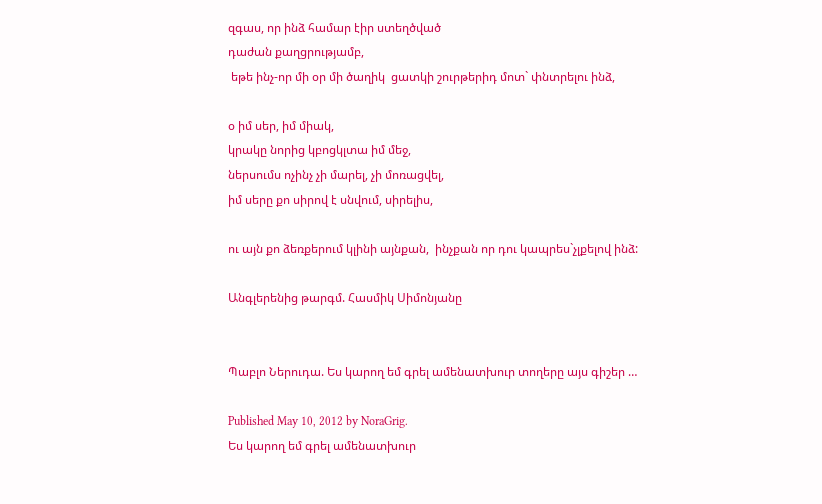զգաս, որ ինձ համար էիր ստեղծված
դաժան քաղցրությամբ,
 եթե ինչ-որ մի օր մի ծաղիկ  ցատկի շուրթերիդ մոտ` փնտրելու ինձ,

օ իմ սեր, իմ միակ,
կրակը նորից կբոցկլտա իմ մեջ,
ներսումս ոչինչ չի մարել, չի մոռացվել,
իմ սերը քո սիրով է սնվում, սիրելիս,

ու այն քո ձեռքերում կլինի այնքան,  ինչքան որ դու կապրես`չլքելով ինձ:

Անգլերենից թարգմ. Հասմիկ Սիմոնյանը


Պաբլո Ներուդա. Ես կարող եմ գրել ամենատխուր տողերը այս գիշեր …

Published May 10, 2012 by NoraGrig.
Ես կարող եմ գրել ամենատխուր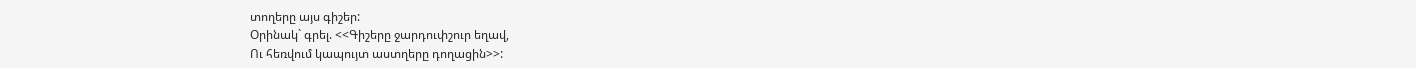տողերը այս գիշեր:
Օրինակ` գրել. <<Գիշերը ջարդուփշուր եղավ,
Ու հեռվում կապույտ աստղերը դողացին>>: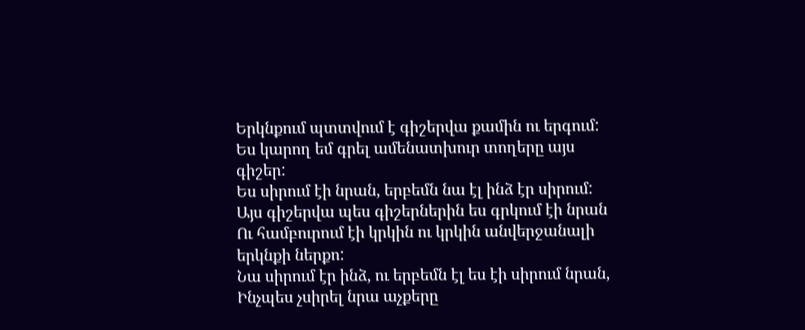Երկնքում պտտվում է գիշերվա քամին ու երգում:
Ես կարող եմ գրել ամենատխուր տողերը այս գիշեր:
Ես սիրում էի նրան, երբեմն նա էլ ինձ էր սիրում:
Այս գիշերվա պես գիշերներին ես գրկում էի նրան
Ու համբուրում էի կրկին ու կրկին անվերջանալի երկնքի ներքո:
Նա սիրում էր ինձ, ու երբեմն էլ ես էի սիրում նրան,
Ինչպես չսիրել նրա աչքերը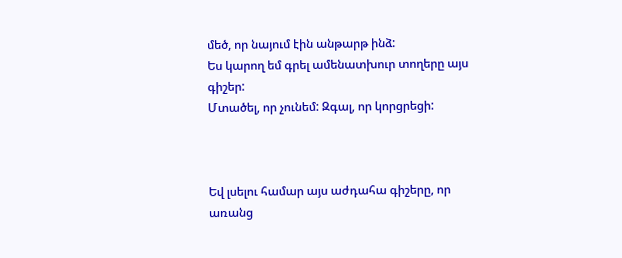մեծ, որ նայում էին անթարթ ինձ:
Ես կարող եմ գրել ամենատխուր տողերը այս գիշեր:
Մտածել, որ չունեմ: Զգալ, որ կորցրեցի:



Եվ լսելու համար այս աժդահա գիշերը, որ առանց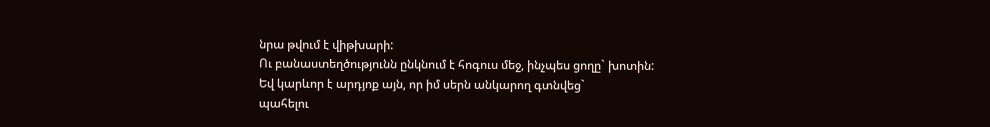նրա թվում է վիթխարի:
Ու բանաստեղծությունն ընկնում է հոգուս մեջ, ինչպես ցողը` խոտին:
Եվ կարևոր է արդյոք այն, որ իմ սերն անկարող գտնվեց`
պահելու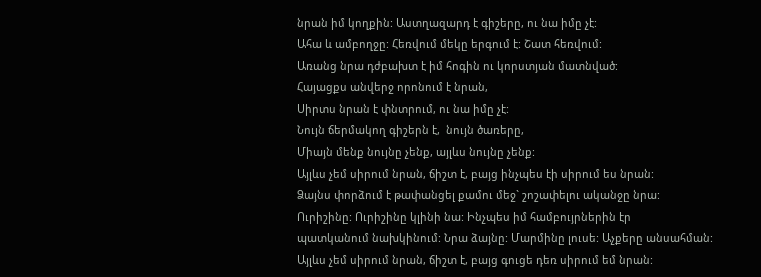նրան իմ կողքին: Աստղազարդ է գիշերը, ու նա իմը չէ:
Ահա և ամբողջը: Հեռվում մեկը երգում է: Շատ հեռվում:
Առանց նրա դժբախտ է իմ հոգին ու կորստյան մատնված:
Հայացքս անվերջ որոնում է նրան,
Սիրտս նրան է փնտրում, ու նա իմը չէ:
Նույն ճերմակող գիշերն է,  նույն ծառերը,
Միայն մենք նույնը չենք, այլևս նույնը չենք:
Այլևս չեմ սիրում նրան, ճիշտ է, բայց ինչպես էի սիրում ես նրան:
Ձայնս փորձում է թափանցել քամու մեջ` շոշափելու ականջը նրա:
Ուրիշինը: Ուրիշինը կլինի նա: Ինչպես իմ համբույրներին էր
պատկանում նախկինում: Նրա ձայնը: Մարմինը լուսե: Աչքերը անսահման:
Այլևս չեմ սիրում նրան, ճիշտ է, բայց գուցե դեռ սիրում եմ նրան: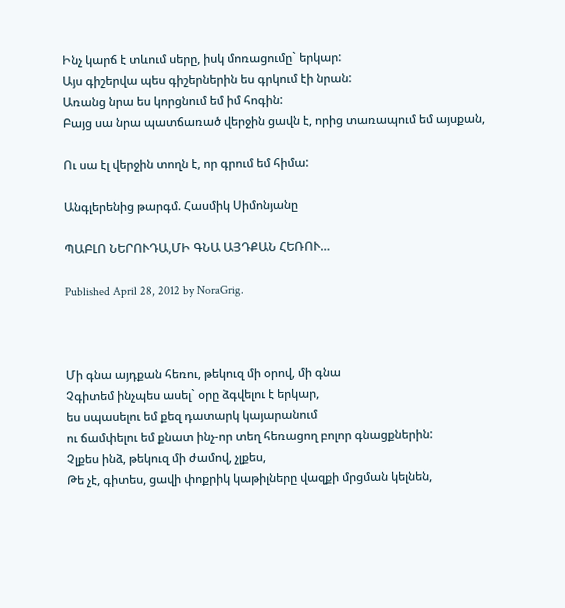Ինչ կարճ է տևում սերը, իսկ մոռացումը` երկար:
Այս գիշերվա պես գիշերներին ես գրկում էի նրան:
Առանց նրա ես կորցնում եմ իմ հոգին:
Բայց սա նրա պատճառած վերջին ցավն է, որից տառապում եմ այսքան,

Ու սա էլ վերջին տողն է, որ գրում եմ հիմա:

Անգլերենից թարգմ. Հասմիկ Սիմոնյանը

ՊԱԲԼՈ ՆԵՐՈՒԴԱ,ՄԻ ԳՆԱ ԱՅԴՔԱՆ ՀԵՌՈՒ…

Published April 28, 2012 by NoraGrig.



Մի գնա այդքան հեռու, թեկուզ մի օրով, մի գնա
Չգիտեմ ինչպես ասել` օրը ձգվելու է երկար,
ես սպասելու եմ քեզ դատարկ կայարանում
ու ճամփելու եմ քնատ ինչ-որ տեղ հեռացող բոլոր գնացքներին:
Չլքես ինձ, թեկուզ մի ժամով, չլքես,
Թե չէ, գիտես, ցավի փոքրիկ կաթիլները վազքի մրցման կելնեն,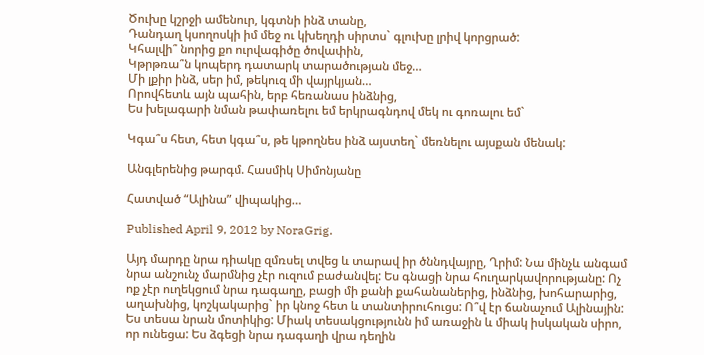Ծուխը կշրջի ամենուր, կգտնի ինձ տանը,
Դանդաղ կսողոսկի իմ մեջ ու կխեղդի սիրտս` գլուխը լրիվ կորցրած:
Կհալվի՞ նորից քո ուրվագիծը ծովափին,
Կթրթռա՞ն կոպերդ դատարկ տարածության մեջ…
Մի լքիր ինձ, սեր իմ, թեկուզ մի վայրկյան…
Որովհետև այն պահին, երբ հեռանաս ինձնից,
Ես խելագարի նման թափառելու եմ երկրագնդով մեկ ու գոռալու եմ`

Կգա՞ս հետ, հետ կգա՞ս, թե կթողնես ինձ այստեղ` մեռնելու այսքան մենակ:

Անգլերենից թարգմ. Հասմիկ Սիմոնյանը

Հատված “Ալինա” վիպակից…

Published April 9, 2012 by NoraGrig.

Այդ մարդը նրա դիակը զմռսել տվեց և տարավ իր ծննդվայրը, Ղրիմ: Նա մինչև անգամ նրա անշունչ մարմնից չէր ուզում բաժանվել: Ես գնացի նրա հուղարկավորությանը: Ոչ ոք չէր ուղեկցում նրա դագաղը, բացի մի քանի քահանաներից, ինձնից, խոհարարից, աղախնից, կոշկակարից` իր կնոջ հետ և տանտիրուհուցս: Ո՞վ էր ճանաչում Ալինային: Ես տեսա նրան մոտիկից: Միակ տեսակցությունն իմ առաջին և միակ իսկական սիրո, որ ունեցա: Ես ձգեցի նրա դագաղի վրա դեղին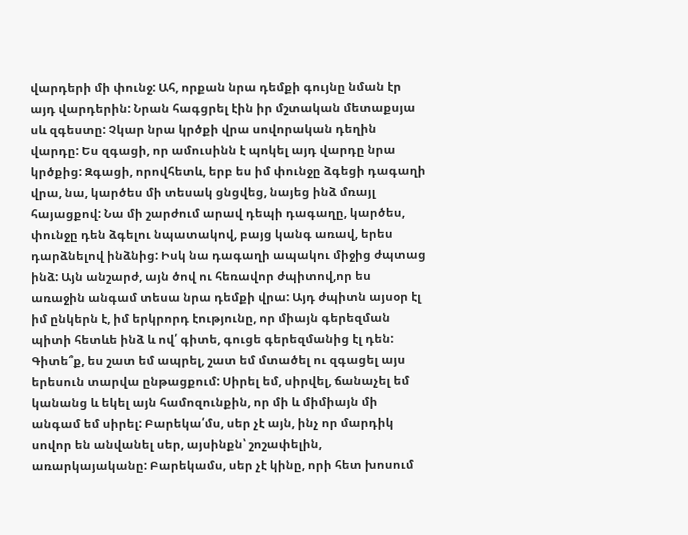վարդերի մի փունջ: Ահ, որքան նրա դեմքի գույնը նման էր այդ վարդերին: Նրան հագցրել էին իր մշտական մետաքսյա սև զգեստը: Չկար նրա կրծքի վրա սովորական դեղին վարդը: Ես զգացի, որ ամուսինն է պոկել այդ վարդը նրա կրծքից: Զգացի, որովհետև, երբ ես իմ փունջը ձգեցի դագաղի վրա, նա, կարծես մի տեսակ ցնցվեց, նայեց ինձ մռայլ հայացքով: Նա մի շարժում արավ դեպի դագաղը, կարծես, փունջը դեն ձգելու նպատակով, բայց կանգ առավ, երես դարձնելով ինձնից: Իսկ նա դագաղի ապակու միջից ժպտաց ինձ: Այն անշարժ, այն ծով ու հեռավոր ժպիտով,որ ես առաջին անգամ տեսա նրա դեմքի վրա: Այդ ժպիտն այսօր էլ իմ ընկերն է, իմ երկրորդ էությունը, որ միայն գերեզման պիտի հետևե ինձ և ով՛ գիտե, գուցե գերեզմանից էլ դեն: Գիտե՞ք, ես շատ եմ ապրել, շատ եմ մտածել ու զգացել այս երեսուն տարվա ընթացքում: Սիրել եմ, սիրվել, ճանաչել եմ կանանց և եկել այն համոզունքին, որ մի և միմիայն մի անգամ եմ սիրել: Բարեկա՛մս, սեր չէ այն, ինչ որ մարդիկ սովոր են անվանել սեր, այսինքն՝ շոշափելին, առարկայականը: Բարեկամս, սեր չէ կինը, որի հետ խոսում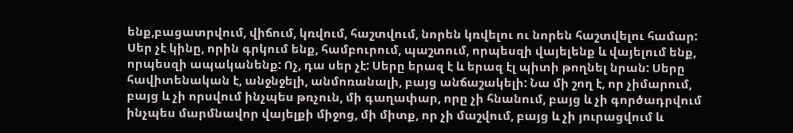ենք,բացատրվում, վիճում, կռվում, հաշտվում, նորեն կռվելու ու նորեն հաշտվելու համար: Սեր չէ կինը, որին գրկում ենք, համբուրում, պաշտում, որպեսզի վայելենք և վայելում ենք, որպեսզի ապականենք: Ոչ, դա սեր չէ: Սերը երազ է և երազ էլ պիտի թողնել նրան: Սերը հավիտենական է, անջնջելի, անմոռանալի, բայց անճաշակելի: Նա մի շող է, որ չիմարում, բայց և չի որսվում ինչպես թռչուն, մի գաղափար, որը չի հնանում, բայց և չի գործադրվում ինչպես մարմնավոր վայելքի միջոց, մի միտք, որ չի մաշվում, բայց և չի յուրացվում և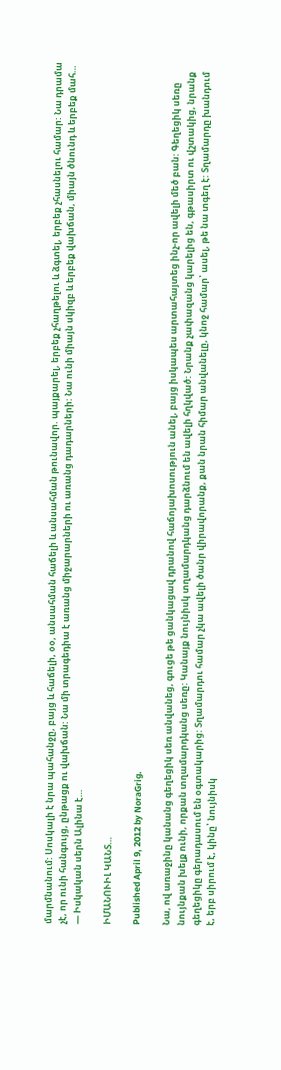մարմնանում: Սոսկալի է նրա պահանջը, բայց և հաճելի, օօ, անսահման հաճելի և անսահման թունավոր. պայքարել, երբեք չհաղթելու և ձգտել, երբեք չհասնելու համար: Նա դրամա չէ, որ ունի հանգույց, ընթացք ու վախճան: Նա մի տրագեդիա է առանց միջարարների ու առանց դադարների: Նա ունի միայն սկիզբ և երբեք վախճան, միայն ծնունդ և երբեք մահ…
— Իսկական սերն Ալինա է…

ԻՄԱՆՈՒԻԼ ԿԱՆՏ…

Published April 9, 2012 by NoraGrig.

Նա, ով առաջինը կանանց գեղեցիկ սեռ անվանեց, գուցե թե ցանկացավ դրանով հաճոյախոսություն անել, բայց իսկապես արտահայտեց ինչ-որ ավելի մեծ բան: Գեղեցիկ սեռը նույնքան խելք ունի, որքան տղամարդկանց սեռը: Կանայք նույնիսկ տղամարդկանց դարձնում են ավելի հղկված: Նրանք չափազանց կարելից են, գթասիրտ ու վշտակից, նրանք գեղեցիկը գերադասում են օգտակարից: Տղամարդու համար չկա ավելի ծանր վիրավորանք, քան նրան հիմար անվանելը, կնոջ համար՝ ասել, թե նա տգեղ է: Տղամարդը խանդում է, երբ սիրում է, կինը՝ նույնիսկ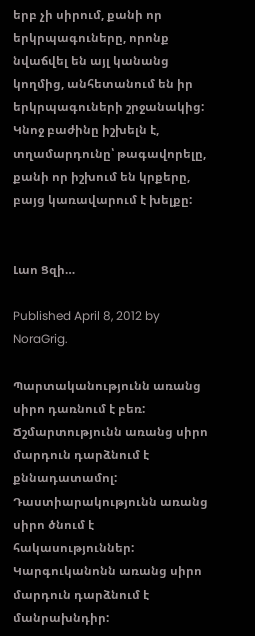երբ չի սիրում, քանի որ երկրպագուները, որոնք նվաճվել են այլ կանանց կողմից, անհետանում են իր երկրպագուների շրջանակից: Կնոջ բաժինը իշխելն է, տղամարդունը՝ թագավորելը, քանի որ իշխում են կրքերը, բայց կառավարում է խելքը:


Լաո Ցզի…

Published April 8, 2012 by NoraGrig.

Պարտականությունն առանց սիրո դառնում է բեռ: Ճշմարտությունն առանց սիրո մարդուն դարձնում է քննադատամոլ: Դաստիարակությունն առանց սիրո ծնում է հակասություններ: Կարգուկանոնն առանց սիրո մարդուն դարձնում է մանրախնդիր: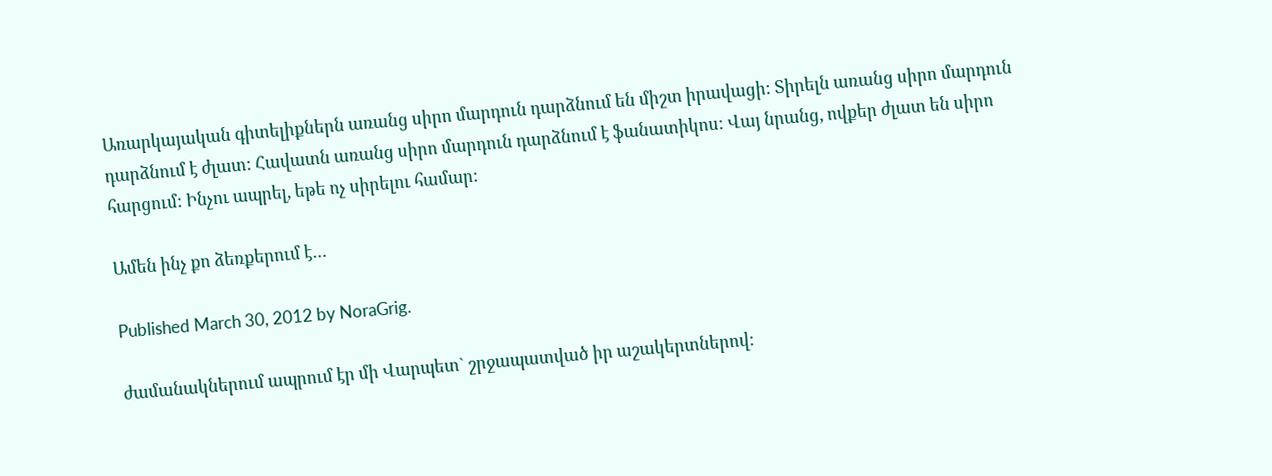Առարկայական գիտելիքներն առանց սիրո մարդուն դարձնում են միշտ իրավացի: Տիրելն առանց սիրո մարդուն դարձնում է ժլատ: Հավատն առանց սիրո մարդուն դարձնում է ֆանատիկոս: Վայ նրանց, ովքեր ժլատ են սիրո հարցում: Ինչու ապրել, եթե ոչ սիրելու համար:

Ամեն ինչ քո ձեռքերում է…

Published March 30, 2012 by NoraGrig.

ժամանակներում ապրում էր մի Վարպետ` շրջապատված իր աշակերտներով: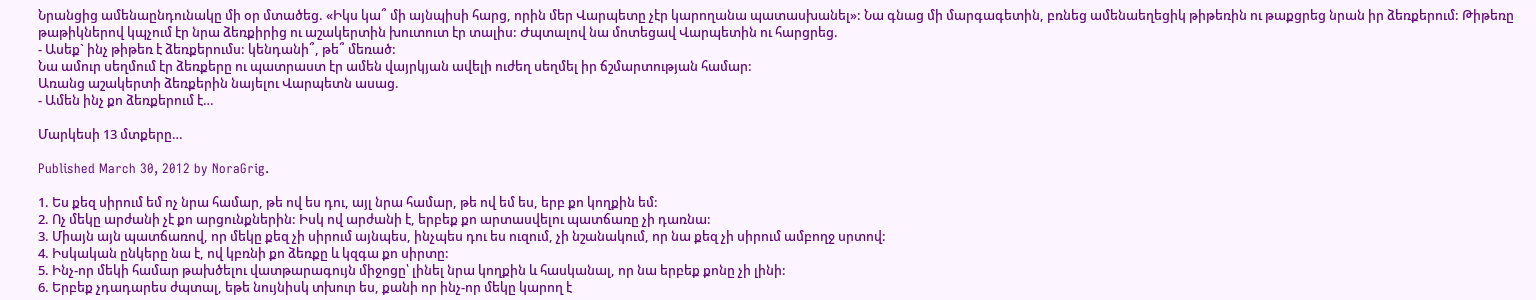Նրանցից ամենաընդունակը մի օր մտածեց. «Իկս կա՞ մի այնպիսի հարց, որին մեր Վարպետը չէր կարողանա պատասխանել»: Նա գնաց մի մարգագետին, բռնեց ամենաեղեցիկ թիթեռին ու թաքցրեց նրան իր ձեռքերում: Թիթեռը թաթիկներով կպչում էր նրա ձեռքիրից ու աշակերտին խուտուտ էր տալիս: Ժպտալով նա մոտեցավ Վարպետին ու հարցրեց.
- Ասեք` ինչ թիթեռ է ձեռքերումս: կենդանի՞, թե՞ մեռած:
Նա ամուր սեղմում էր ձեռքերը ու պատրաստ էր ամեն վայրկյան ավելի ուժեղ սեղմել իր ճշմարտության համար:
Առանց աշակերտի ձեռքերին նայելու Վարպետն ասաց.
- Ամեն ինչ քո ձեռքերում է…

Մարկեսի 13 մտքերը…

Published March 30, 2012 by NoraGrig.

1. Ես քեզ սիրում եմ ոչ նրա համար, թե ով ես դու, այլ նրա համար, թե ով եմ ես, երբ քո կողքին եմ:
2. Ոչ մեկը արժանի չէ քո արցունքներին: Իսկ ով արժանի է, երբեք քո արտասվելու պատճառը չի դառնա:
3. Միայն այն պատճառով, որ մեկը քեզ չի սիրում այնպես, ինչպես դու ես ուզում, չի նշանակում, որ նա քեզ չի սիրում ամբողջ սրտով:
4. Իսկական ընկերը նա է, ով կբռնի քո ձեռքը և կզգա քո սիրտը:
5. Ինչ-որ մեկի համար թախծելու վատթարագույն միջոցը՝ լինել նրա կողքին և հասկանալ, որ նա երբեք քոնը չի լինի:
6. Երբեք չդադարես ժպտալ, եթե նույնիսկ տխուր ես, քանի որ ինչ-որ մեկը կարող է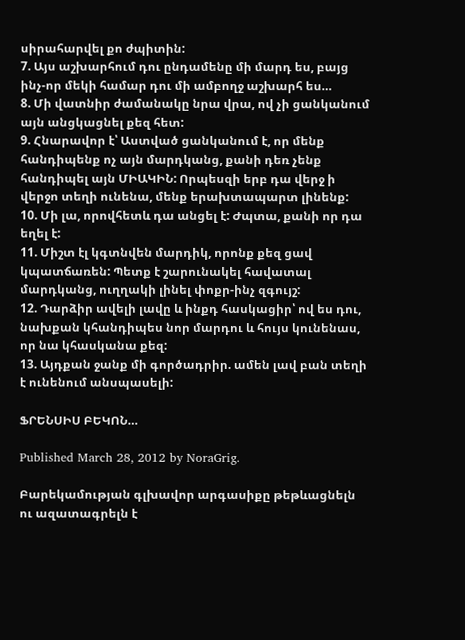սիրահարվել քո ժպիտին:
7. Այս աշխարհում դու ընդամենը մի մարդ ես, բայց ինչ-որ մեկի համար դու մի ամբողջ աշխարհ ես…
8. Մի վատնիր ժամանակը նրա վրա, ով չի ցանկանում այն անցկացնել քեզ հետ:
9. Հնարավոր է՝ Աստված ցանկանում է, որ մենք հանդիպենք ոչ այն մարդկանց, քանի դեռ չենք հանդիպել այն ՄԻԱԿԻՆ: Որպեսզի երբ դա վերջ ի վերջո տեղի ունենա, մենք երախտապարտ լինենք:
10. Մի լա, որովհետև դա անցել է: Ժպտա, քանի որ դա եղել է:
11. Միշտ էլ կգտնվեն մարդիկ, որոնք քեզ ցավ կպատճառեն: Պետք է շարունակել հավատալ մարդկանց, ուղղակի լինել փոքր-ինչ զգույշ:
12. Դարձիր ավելի լավը և ինքդ հասկացիր՝ ով ես դու, նախքան կհանդիպես նոր մարդու և հույս կունենաս, որ նա կհասկանա քեզ:
13. Այդքան ջանք մի գործադրիր. ամեն լավ բան տեղի է ունենում անսպասելի:

ՖՐԵՆՍԻՍ ԲԵԿՈՆ…

Published March 28, 2012 by NoraGrig.

Բարեկամության գլխավոր արգասիքը թեթևացնելն ու ազատագրելն է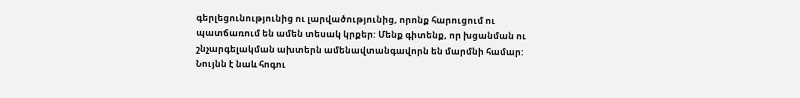գերլեցունությունից ու լարվածությունից, որոնք հարուցում ու պատճառում են ամեն տեսակ կրքեր: Մենք գիտենք, որ խցանման ու շնչարգելակման ախտերն ամենավտանգավորն են մարմնի համար: Նույնն է նաև հոգու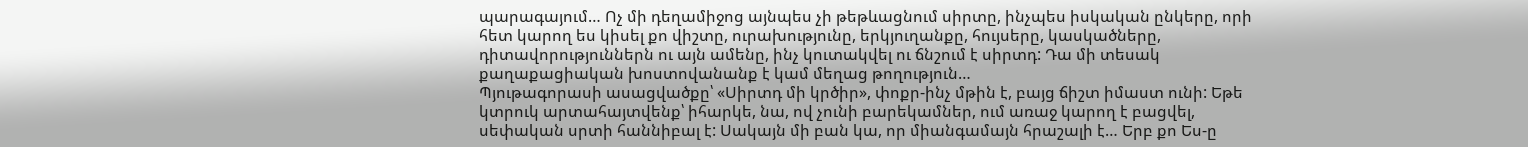պարագայում… Ոչ մի դեղամիջոց այնպես չի թեթևացնում սիրտը, ինչպես իսկական ընկերը, որի հետ կարող ես կիսել քո վիշտը, ուրախությունը, երկյուղանքը, հույսերը, կասկածները, դիտավորություններն ու այն ամենը, ինչ կուտակվել ու ճնշում է սիրտդ: Դա մի տեսակ քաղաքացիական խոստովանանք է կամ մեղաց թողություն…
Պյութագորասի ասացվածքը՝ «Սիրտդ մի կրծիր», փոքր-ինչ մթին է, բայց ճիշտ իմաստ ունի: Եթե կտրուկ արտահայտվենք՝ իհարկե, նա, ով չունի բարեկամներ, ում առաջ կարող է բացվել, սեփական սրտի հաննիբալ է: Սակայն մի բան կա, որ միանգամայն հրաշալի է… Երբ քո Ես-ը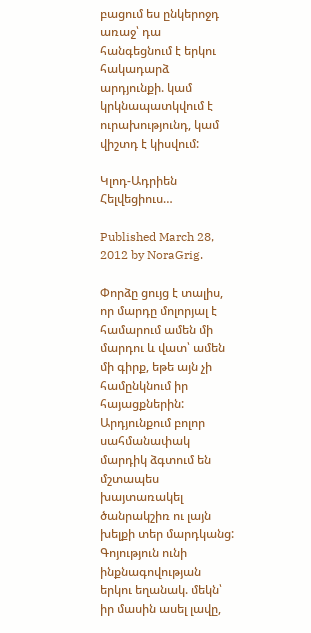բացում ես ընկերոջդ առաջ՝ դա հանգեցնում է երկու հակադարձ արդյունքի. կամ կրկնապատկվում է ուրախությունդ, կամ վիշտդ է կիսվում:

Կլոդ-Ադրիեն Հելվեցիուս…

Published March 28, 2012 by NoraGrig.

Փորձը ցույց է տալիս, որ մարդը մոլորյալ է համարում ամեն մի մարդու և վատ՝ ամեն մի գիրք, եթե այն չի համընկնում իր հայացքներին: Արդյունքում բոլոր սահմանափակ մարդիկ ձգտում են մշտապես խայտառակել ծանրակշիռ ու լայն խելքի տեր մարդկանց: Գոյություն ունի ինքնագովության երկու եղանակ. մեկն՝ իր մասին ասել լավը,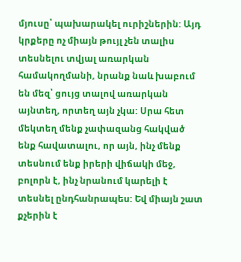մյուսը՝ պախարակել ուրիշներին: Այդ կրքերը ոչ միայն թույլ չեն տալիս տեսնելու տվյալ առարկան համակողմանի, նրանք նաև խաբում են մեզ՝ ցույց տալով առարկան այնտեղ, որտեղ այն չկա: Սրա հետ մեկտեղ մենք չափազանց հակված ենք հավատալու, որ այն, ինչ մենք տեսնում ենք իրերի վիճակի մեջ, բոլորն է, ինչ նրանում կարելի է տեսնել ընդհանրապես: Եվ միայն շատ քչերին է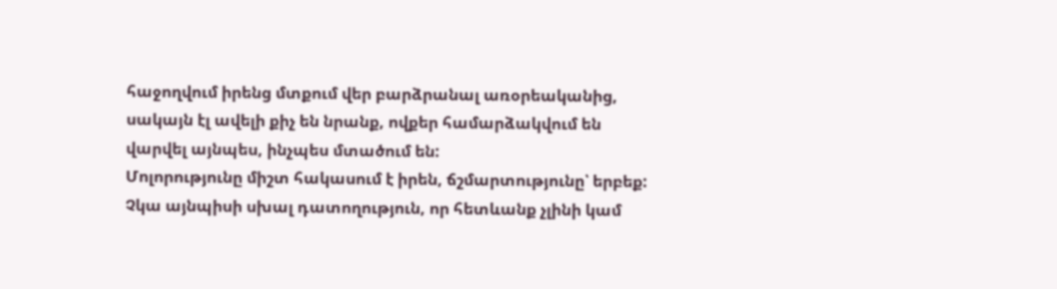հաջողվում իրենց մտքում վեր բարձրանալ առօրեականից, սակայն էլ ավելի քիչ են նրանք, ովքեր համարձակվում են վարվել այնպես, ինչպես մտածում են:
Մոլորությունը միշտ հակասում է իրեն, ճշմարտությունը՝ երբեք: Չկա այնպիսի սխալ դատողություն, որ հետևանք չլինի կամ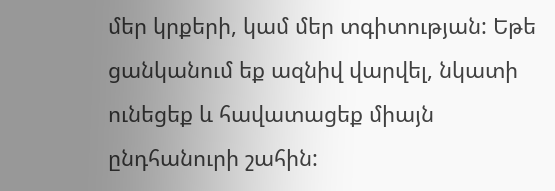մեր կրքերի, կամ մեր տգիտության: Եթե ցանկանում եք ազնիվ վարվել, նկատի ունեցեք և հավատացեք միայն ընդհանուրի շահին: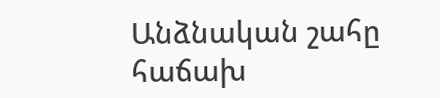Անձնական շահը հաճախ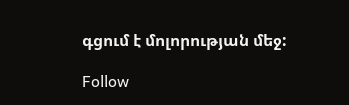գցում է մոլորության մեջ:

Follow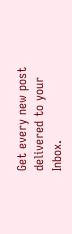Get every new post delivered to your Inbox.